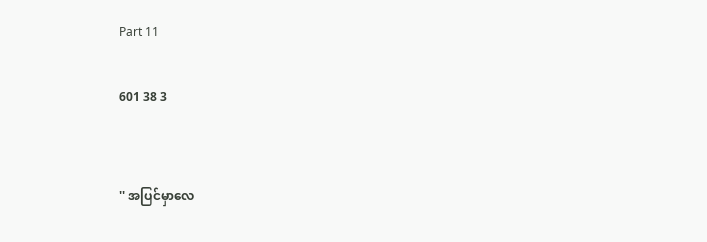Part 11

601 38 3


'' အပြင်မှာလေ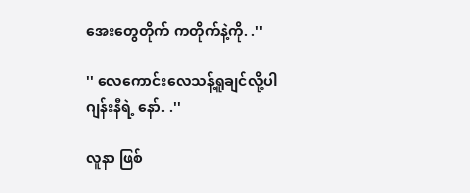အေးတွေတိုက် ကတိုက်နဲ့ကို. .''

'' လေကောင်းလေသန့်ရူချင်လို့ပါ
ဂျန်းနီရဲ့ နော်. .''

လူနာ ဖြစ်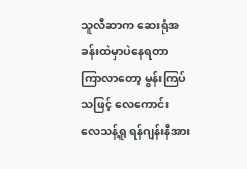သူလီဆာက ဆေးရုံအခန်းထဲမှာပဲနေရတာ
ကြာလာတော့ မွန်းကြပ်သဖြင့် လေကောင်း
လေသန့်ရူ ရန်ဂျန်းနီအား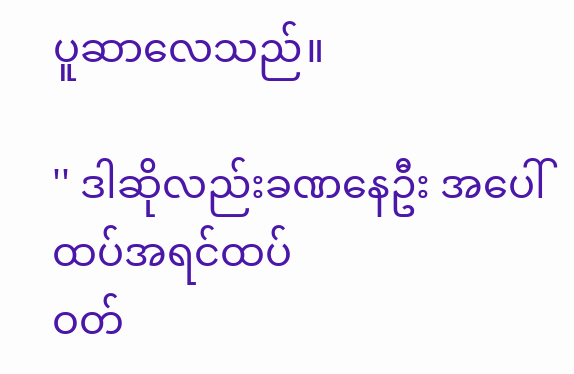ပူဆာလေသည်။

'' ဒါဆိုလည်းခဏနေဦး အပေါ်ထပ်အရင်ထပ်
ဝတ်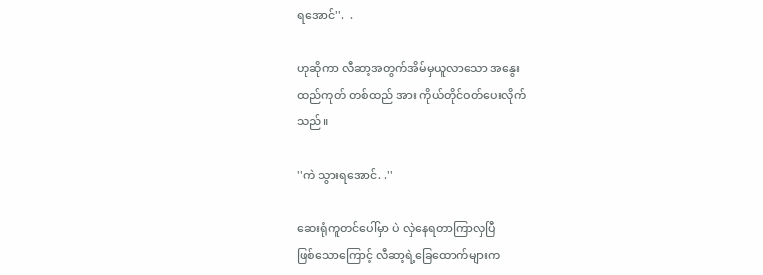ရအောင်''.  .

ဟုဆိုကာ လီဆာ့အတွက်အိမ်မှယူလာသော အနွေး
ထည်ကုတ် တစ်ထည် အား ကိုယ်တိုင်ဝတ်ပေးလိုက်
သည်။

''ကဲ သွားရအောင်. .''

ဆေးရုံကူတင်ပေါ်မှာ ပဲ လှဲနေရတာကြာလှပြီ
ဖြစ်သောကြောင့် လီဆာ့ရဲ့ခြေထောက်များက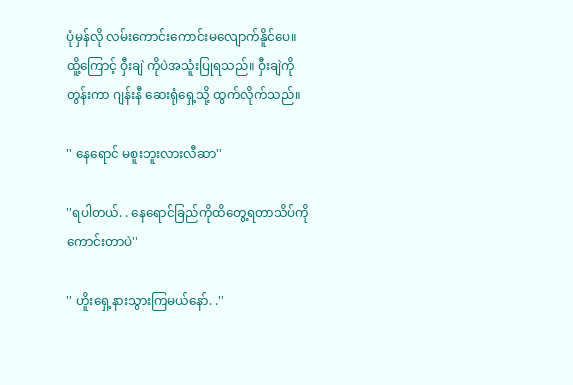ပုံမှန်လို လမ်းကောင်းကောင်းမလျောက်နိူင်ပေ။
ထိူ့ကြောင့် ဝှီးချဲ ကိုပဲအသူံးပြုရသည်။ ဝှီးချဲကို
တွန်းကာ ဂျန်းနီ ဆေးရုံရှေ့သို့ ထွက်လိုက်သည်။

'' နေရောင် မစူးဘူးလားလီဆာ''

''ရပါတယ်. . နေရောင်ခြည်ကိုထိတွေ့ရတာသိပ်ကို
ကောင်းတာပဲ''

'' ဟိူးရှေ့နားသွားကြမယ်နော်. .''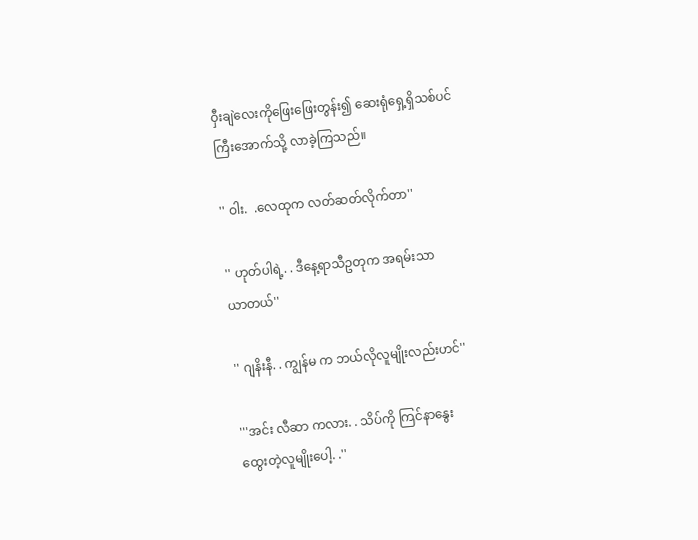ဝှီးချဲလေးကိုဖြေးဖြေးတွန်း၍ ဆေးရုံရှေ့ရှိသစ်ပင်
ကြီးအောက်သို့ လာခဲ့ကြသည်။

'' ဝါး.  .လေထုက လတ်ဆတ်လိုက်တာ''

'' ဟုတ်ပါရဲ့. . ဒီနေ့ရာသီဥတုက အရမ်းသာ
ယာတယ်''

'' ဂျနိးနီ. . ကျွန်မ က ဘယ်လိုလူမျိုးလည်းဟင်''

'''အင်း လီဆာ ကလား. . သိပ်ကို ကြင်နာနွေး
ထွေးတဲ့လူမျိုးပေါ့. .''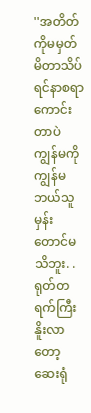''အတိတ်ကိုမမှတ်မိတာသိပ်ရင်နာစရာကောင်းတာပဲ
ကျွန်မကိုကျွန်မ ဘယ်သူမှန်းတောင်မသိဘူး. .
ရုတ်တရက်ကြီးနိူးလာတော့ ဆေးရုံ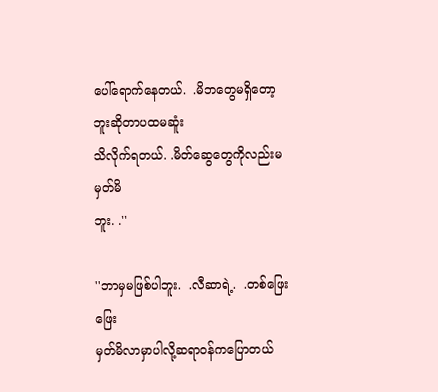ပေါ်ရောက်နေတယ်.  .မိဘတွေမရှိတော့ဘူးဆိုတာပထမဆူံး
သိလိုက်ရတယ်. .မိတ်ဆွေတွေကိုလည်းမမှတ်မိ
ဘူး. .''

''ဘာမှမဖြစ်ပါဘူး.  .လီဆာရဲ့.  .တစ်ဖြေးဖြေး
မှတ်မိလာမှာပါလို့ဆရာဝန်ကပြောတယ်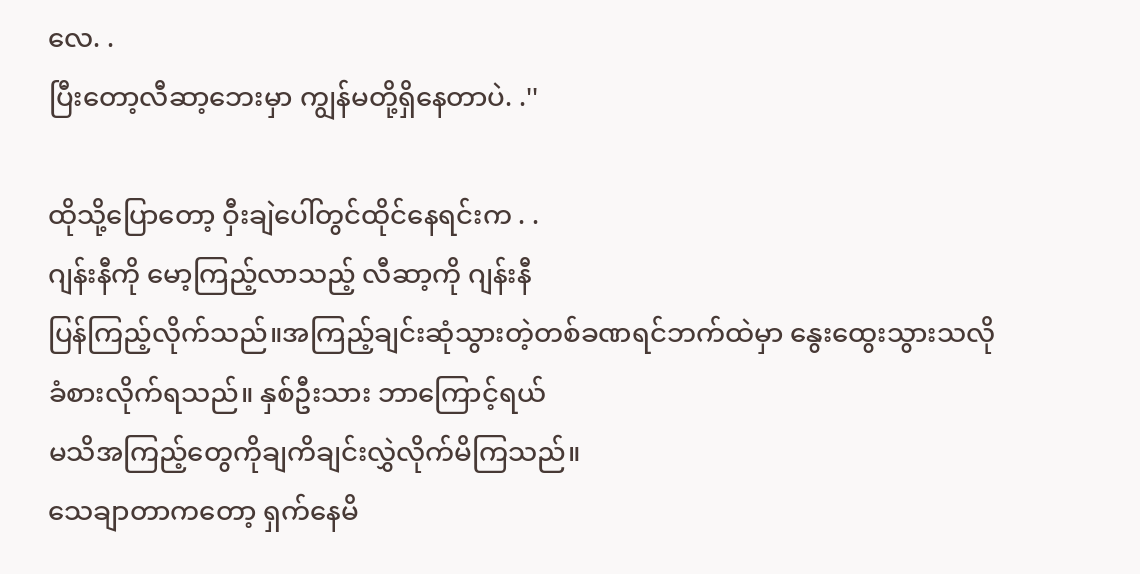လေ. .
ပြီးတော့လီဆာ့ဘေးမှာ ကျွန်မတို့ရှိနေတာပဲ. .''

ထိုသို့ပြောတော့ ဝှီးချဲပေါ်တွင်ထိုင်နေရင်းက . .
ဂျန်းနီကို မော့ကြည့်လာသည့် လီဆာ့ကို ဂျန်းနီ
ပြန်ကြည့်လိုက်သည်။အကြည့်ချင်းဆုံသွားတဲ့တစ်ခဏရင်ဘက်ထဲမှာ နွေးထွေးသွားသလို
ခံစားလိုက်ရသည်။ နှစ်ဦးသား ဘာကြောင့်ရယ်
မသိအကြည့်တွေကိုချကိချင်းလွှဲလိုက်မိကြသည်။
သေချာတာကတော့ ရှက်နေမိ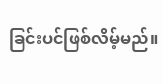ခြင်းပင်ဖြစ်လိမ့်မည်။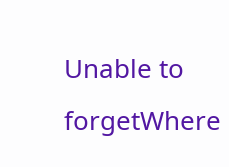Unable to forgetWhere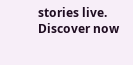stories live. Discover now